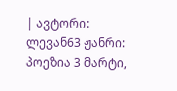| ავტორი: ლევან63 ჟანრი: პოეზია 3 მარტი,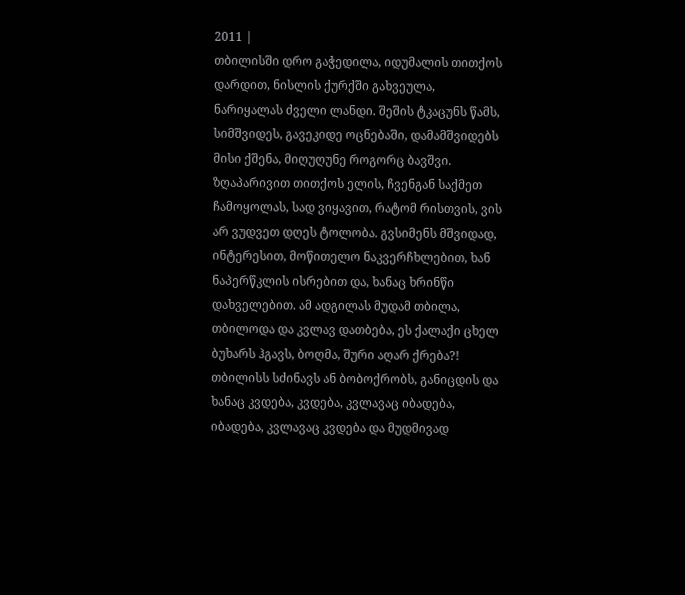2011 |
თბილისში დრო გაჭედილა, იდუმალის თითქოს დარდით, ნისლის ქურქში გახვეულა, ნარიყალას ძველი ლანდი. შეშის ტკაცუნს წამს, სიმშვიდეს, გავეკიდე ოცნებაში, დამამშვიდებს მისი ქშენა, მიღუღუნე როგორც ბავშვი. ზღაპარივით თითქოს ელის, ჩვენგან საქმეთ ჩამოყოლას, სად ვიყავით, რატომ რისთვის, ვის არ ვუდვეთ დღეს ტოლობა. გვსიმენს მშვიდად, ინტერესით, მოწითელო ნაკვერჩხლებით, ხან ნაპერწკლის ისრებით და, ხანაც ხრინწი დახველებით. ამ ადგილას მუდამ თბილა, თბილოდა და კვლავ დათბება, ეს ქალაქი ცხელ ბუხარს ჰგავს, ბოღმა, შური აღარ ქრება?! თბილისს სძინავს ან ბობოქრობს, განიცდის და ხანაც კვდება, კვდება, კვლავაც იბადება, იბადება, კვლავაც კვდება და მუდმივად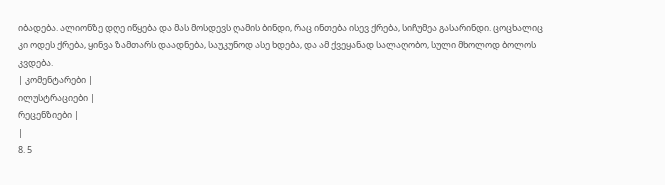იბადება. ალიონზე დღე იწყება და მას მოსდევს ღამის ბინდი, რაც ინთება ისევ ქრება, სიჩუმეა გასარინდი. ცოცხალიც კი ოდეს ქრება, ყინვა ზამთარს დაადნება, საუკუნოდ ასე ხდება, და ამ ქვეყანად სალაღობო, სული მხოლოდ ბოლოს კვდება.
| კომენტარები |
ილუსტრაციები |
რეცენზიები |
|
8. 5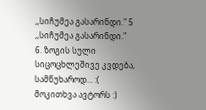,,სიჩუმეა გასარინდი." 5
,,სიჩუმეა გასარინდი."
6. ზოგის სული სიცოცხლეშივე კვდება, სამწუხაროდ... :(
მოკითხვა ავტორს :)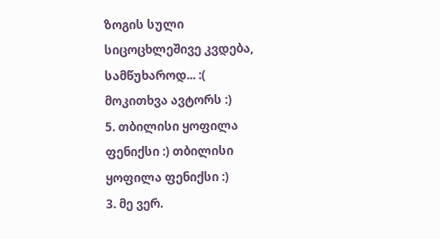ზოგის სული სიცოცხლეშივე კვდება, სამწუხაროდ... :(
მოკითხვა ავტორს :)
5. თბილისი ყოფილა ფენიქსი :) თბილისი ყოფილა ფენიქსი :)
3. მე ვერ.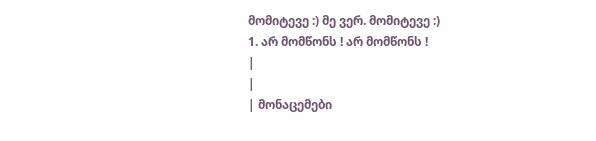მომიტევე :) მე ვერ. მომიტევე :)
1. არ მომწონს ! არ მომწონს !
|
|
| მონაცემები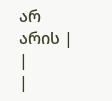არ არის |
|
|